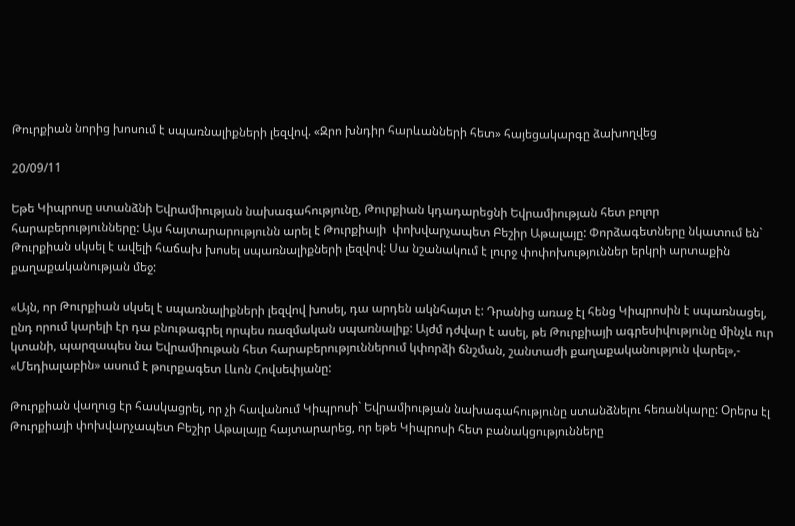Թուրքիան նորից խոսում է սպառնալիքների լեզվով. «Զրո խնդիր հարևանների հետ» հայեցակարգը ձախողվեց

20/09/11

Եթե Կիպրոսը ստանձնի Եվրամիության նախագահությունը, Թուրքիան կդադարեցնի Եվրամիության հետ բոլոր հարաբերությունները: Այս հայտարարությունն արել է Թուրքիայի  փոխվարչապետ Բեշիր Աթալայը: Փորձագետները նկատում են` Թուրքիան սկսել է ավելի հաճախ խոսել սպառնալիքների լեզվով: Սա նշանակում է լուրջ փոփոխություններ երկրի արտաքին քաղաքականության մեջ:

«Այն, որ Թուրքիան սկսել է սպառնալիքների լեզվով խոսել, դա արդեն ակնհայտ է: Դրանից առաջ էլ հենց Կիպրոսին է սպառնացել, ընդ որում կարելի էր դա բնութագրել որպես ռազմական սպառնալիք: Այժմ դժվար է ասել, թե Թուրքիայի ագրեսիվությունը մինչև ուր կտանի, պարզապես նա Եվրամիութան հետ հարաբերություններում կփորձի ճնշման, շանտաժի քաղաքականություն վարել»,- «Մեդիալաբին» ասում է թուրքագետ Լևոն Հովսեփյանը:

Թուրքիան վաղուց էր հասկացրել, որ չի հավանում Կիպրոսի` Եվրամիության նախագահությունը ստանձնելու հեռանկարը: Օրերս էլ Թուրքիայի փոխվարչապետ Բեշիր Աթալայը հայտարարեց, որ եթե Կիպրոսի հետ բանակցությունները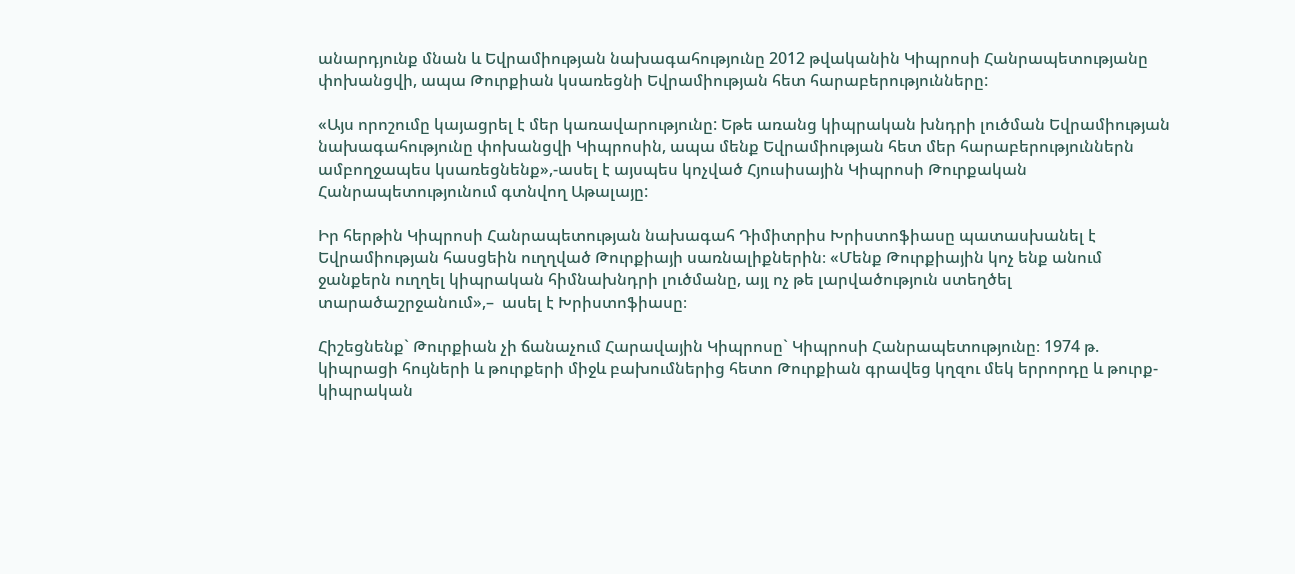անարդյունք մնան և Եվրամիության նախագահությունը 2012 թվականին Կիպրոսի Հանրապետությանը փոխանցվի, ապա Թուրքիան կսառեցնի Եվրամիության հետ հարաբերությունները:

«Այս որոշումը կայացրել է մեր կառավարությունը: Եթե առանց կիպրական խնդրի լուծման Եվրամիության նախագահությունը փոխանցվի Կիպրոսին, ապա մենք Եվրամիության հետ մեր հարաբերություններն ամբողջապես կսառեցնենք»,-ասել է այսպես կոչված Հյուսիսային Կիպրոսի Թուրքական Հանրապետությունում գտնվող Աթալայը:

Իր հերթին Կիպրոսի Հանրապետության նախագահ Դիմիտրիս Խրիստոֆիասը պատասխանել է Եվրամիության հասցեին ուղղված Թուրքիայի սառնալիքներին։ «Մենք Թուրքիային կոչ ենք անում ջանքերն ուղղել կիպրական հիմնախնդրի լուծմանը, այլ ոչ թե լարվածություն ստեղծել տարածաշրջանում»,–  ասել է Խրիստոֆիասը։

Հիշեցնենք` Թուրքիան չի ճանաչում Հարավային Կիպրոսը` Կիպրոսի Հանրապետությունը։ 1974 թ. կիպրացի հույների և թուրքերի միջև բախումներից հետո Թուրքիան գրավեց կղզու մեկ երրորդը և թուրք-կիպրական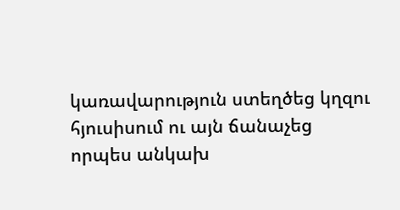կառավարություն ստեղծեց կղզու հյուսիսում ու այն ճանաչեց որպես անկախ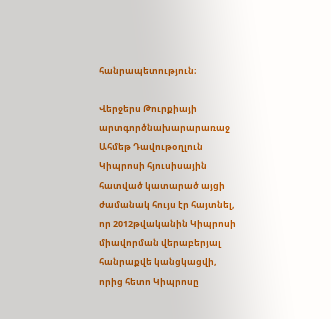հանրապետություն։

Վերջերս Թուրքիայի արտգործնախարարառաջ Ահմեթ Դավութօղլուն Կիպրոսի հյուսիսային հատված կատարած այցի ժամանակ հույս էր հայտնել, որ 2012թվականին Կիպրոսի միավորման վերաբերյալ հանրաքվե կանցկացվի, որից հետո Կիպրոսը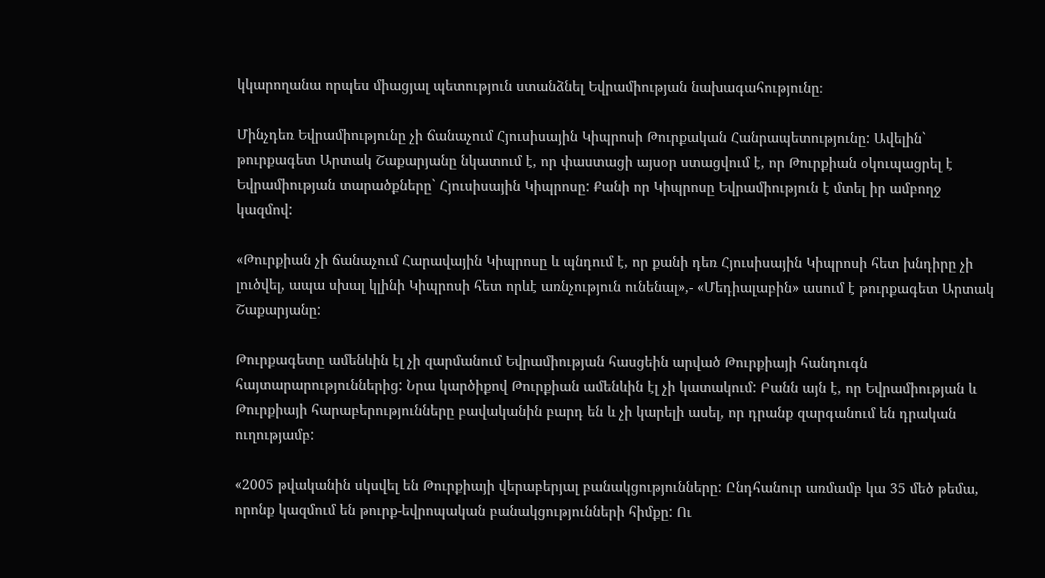կկարողանա որպես միացյալ պետություն ստանձնել Եվրամիության նախագահությունը։

Մինչդեռ Եվրամիությունը չի ճանաչում Հյուսիսային Կիպրոսի Թուրքական Հանրապետությունը: Ավելին` թուրքագետ Արտակ Շաքարյանը նկատում է, որ փաստացի այսօր ստացվում է, որ Թուրքիան օկուպացրել է Եվրամիության տարածքները` Հյուսիսային Կիպրոսը: Քանի որ Կիպրոսը Եվրամիություն է մտել իր ամբողջ կազմով:

«Թուրքիան չի ճանաչում Հարավային Կիպրոսը և պնդում է, որ քանի դեռ Հյուսիսային Կիպրոսի հետ խնդիրը չի լուծվել, ապա սխալ կլինի Կիպրոսի հետ որևէ առնչություն ունենալ»,- «Մեդիալաբին» ասում է թուրքագետ Արտակ Շաքարյանը:

Թուրքագետը ամենևին էլ չի զարմանում Եվրամիության հասցեին արված Թուրքիայի հանդուգն հայտարարություններից: Նրա կարծիքով Թուրքիան ամենևին էլ չի կատակում: Բանն այն է, որ Եվրամիության և Թուրքիայի հարաբերությունները բավականին բարդ են և չի կարելի ասել, որ դրանք զարգանում են դրական ուղությամբ:

«2005 թվականին սկսվել են Թուրքիայի վերաբերյալ բանակցությունները: Ընդհանուր առմամբ կա 35 մեծ թեմա, որոնք կազմում են թուրք-եվրոպական բանակցությունների հիմքը: Ու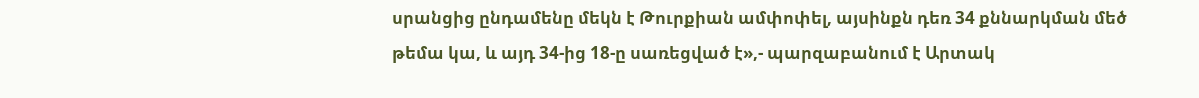սրանցից ընդամենը մեկն է Թուրքիան ամփոփել, այսինքն դեռ 34 քննարկման մեծ թեմա կա, և այդ 34-ից 18-ը սառեցված է»,- պարզաբանում է Արտակ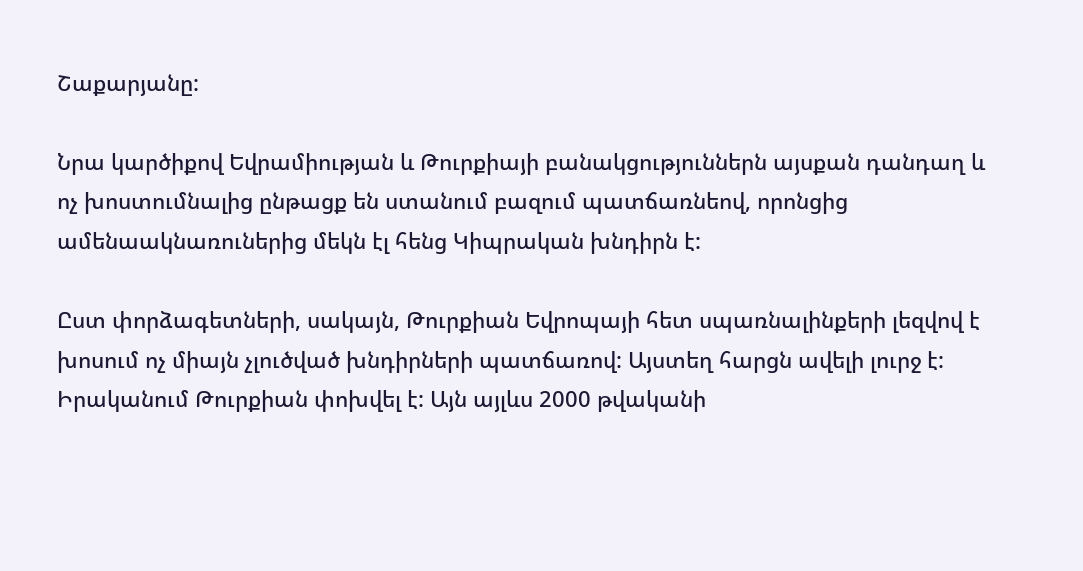Շաքարյանը:

Նրա կարծիքով Եվրամիության և Թուրքիայի բանակցություններն այսքան դանդաղ և ոչ խոստումնալից ընթացք են ստանում բազում պատճառնեով, որոնցից ամենաակնառուներից մեկն էլ հենց Կիպրական խնդիրն է:

Ըստ փորձագետների, սակայն, Թուրքիան Եվրոպայի հետ սպառնալինքերի լեզվով է խոսում ոչ միայն չլուծված խնդիրների պատճառով: Այստեղ հարցն ավելի լուրջ է: Իրականում Թուրքիան փոխվել է: Այն այլևս 2000 թվականի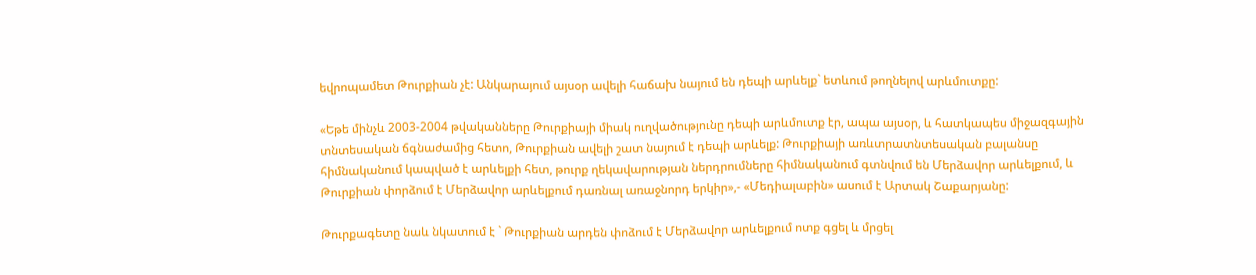եվրոպամետ Թուրքիան չէ: Անկարայում այսօր ավելի հաճախ նայում են դեպի արևելք` ետևում թողնելով արևմուտքը:

«Եթե մինչև 2003-2004 թվականները Թուրքիայի միակ ուղվածությունը դեպի արևմուտք էր, ապա այսօր, և հատկապես միջազգային տնտեսական ճգնաժամից հետո, Թուրքիան ավելի շատ նայում է դեպի արևելք: Թուրքիայի առևտրատնտեսական բալանսը հիմնականում կապված է արևելքի հետ, թուրք ղեկավարության ներդրումները հիմնականում գտնվում են Մերձավոր արևելքում, և Թուրքիան փորձում է Մերձավոր արևելքում դառնալ առաջնորդ երկիր»,- «Մեդիալաբին» ասում է Արտակ Շաքարյանը:

Թուրքագետը նաև նկատում է ` Թուրքիան արդեն փոձում է Մերձավոր արևելքում ոտք գցել և մրցել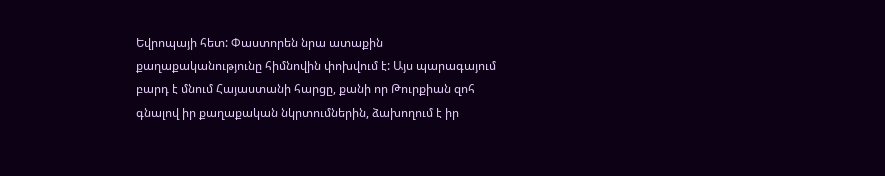Եվրոպայի հետ: Փաստորեն նրա ատաքին քաղաքականությունը հիմնովին փոխվում է: Այս պարագայում բարդ է մնում Հայաստանի հարցը, քանի որ Թուրքիան զոհ գնալով իր քաղաքական նկրտումներին, ձախողում է իր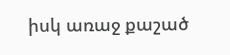իսկ առաջ քաշած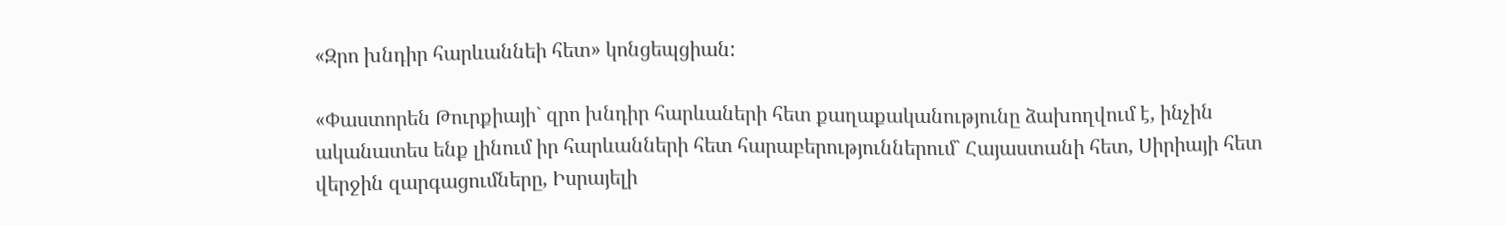«Զրո խնդիր հարևաննեի հետ» կոնցեպցիան:

«Փաստորեն Թուրքիայի` զրո խնդիր հարևաների հետ քաղաքականությունը ձախողվում է, ինչին ականատես ենք լինում իր հարևանների հետ հարաբերություններում` Հայաստանի հետ, Սիրիայի հետ վերջին զարգացումները, Իսրայելի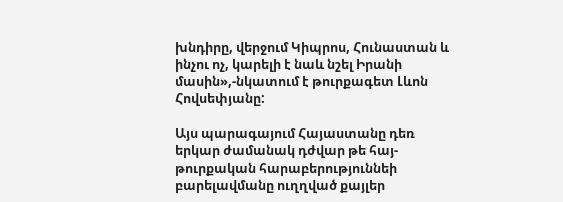խնդիրը, վերջում Կիպրոս, Հունաստան և ինչու ոչ, կարելի է նաև նշել Իրանի մասին»,-նկատում է թուրքագետ Լևոն Հովսեփյանը:

Այս պարագայում Հայաստանը դեռ երկար ժամանակ դժվար թե հայ-թուրքական հարաբերություննեի բարելավմանը ուղղված քայլեր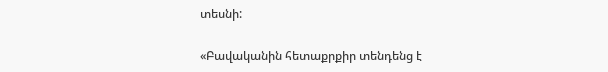տեսնի:

«Բավականին հետաքրքիր տենդենց է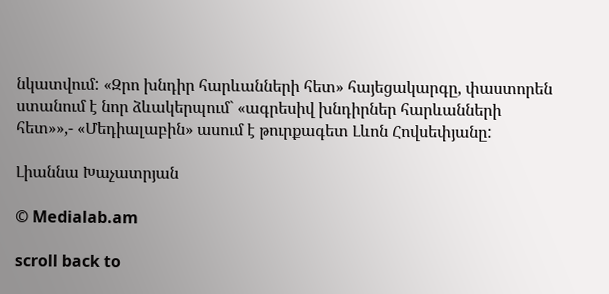նկատվում: «Զրո խնդիր հարևանների հետ» հայեցակարգը, փաստորեն ստանում է նոր ձևակերպում` «ագրեսիվ խնդիրներ հարևանների հետ»»,- «Մեդիալաբին» ասում է թուրքագետ Լևոն Հովսեփյանը:

Լիաննա Խաչատրյան

© Medialab.am

scroll back to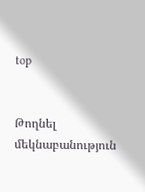top


Թողնել մեկնաբանություն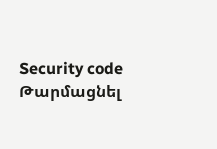Security code
Թարմացնել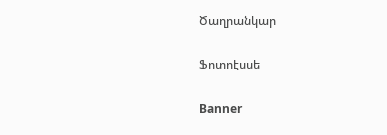Ծաղրանկար

Ֆոտոէսսե

Banner